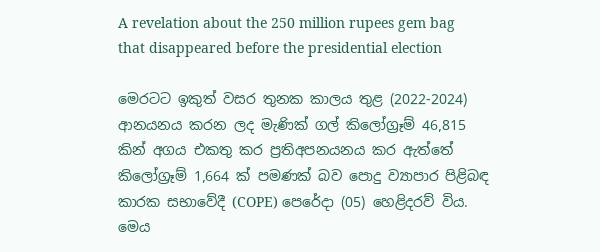A revelation about the 250 million rupees gem bag that disappeared before the presidential election

මෙරටට ඉකුත් වසර තුනක කාලය තුළ (2022-2024) ආනයනය කරන ලද මැණික් ගල් කිලෝග්‍රෑම් 46,815 කින් අගය එකතු කර ප්‍රතිඅපනයනය කර ඇත්තේ කිලෝග්‍රෑම් 1,664 ක් පමණක් බව පොදු ව්‍යාපාර පිළිබඳ කාරක සභාවේදී (COPE) පෙරේදා (05) හෙළිදරව් විය. මෙය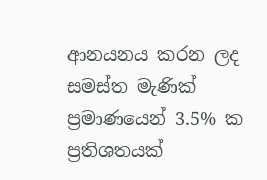ආනයනය කරන ලද සමස්ත මැණික් ප්‍රමාණයෙන් 3.5% ක ප්‍රතිශතයක්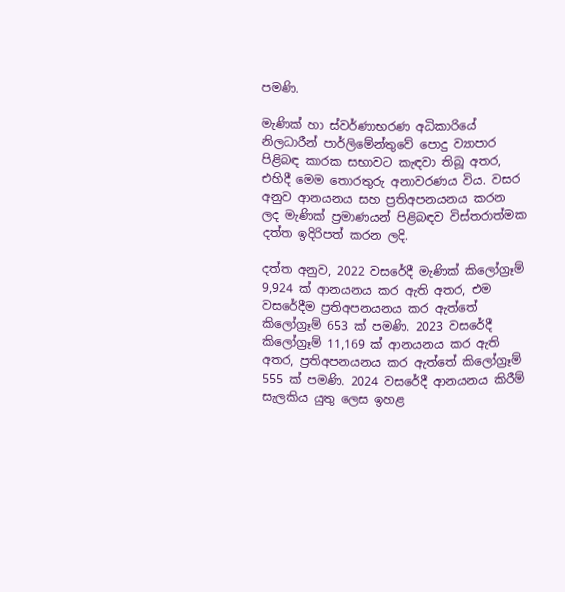පමණි.

මැණික් හා ස්වර්ණාභරණ අධිකාරියේ නිලධාරීන් පාර්ලිමේන්තුවේ පොදු ව්‍යාපාර පිළිබඳ කාරක සභාවට කැඳවා තිබූ අතර, එහිදී මෙම තොරතුරු අනාවරණය විය. වසර අනුව ආනයනය සහ ප්‍රතිඅපනයනය කරන ලද මැණික් ප්‍රමාණයන් පිළිබඳව විස්තරාත්මක දත්ත ඉදිරිපත් කරන ලදි.

දත්ත අනුව, 2022 වසරේදී මැණික් කිලෝග්‍රෑම් 9,924 ක් ආනයනය කර ඇති අතර, එම වසරේදීම ප්‍රතිඅපනයනය කර ඇත්තේ කිලෝග්‍රෑම් 653 ක් පමණි. 2023 වසරේදී කිලෝග්‍රෑම් 11,169 ක් ආනයනය කර ඇති අතර, ප්‍රතිඅපනයනය කර ඇත්තේ කිලෝග්‍රෑම් 555 ක් පමණි. 2024 වසරේදී ආනයනය කිරීම් සැලකිය යුතු ලෙස ඉහළ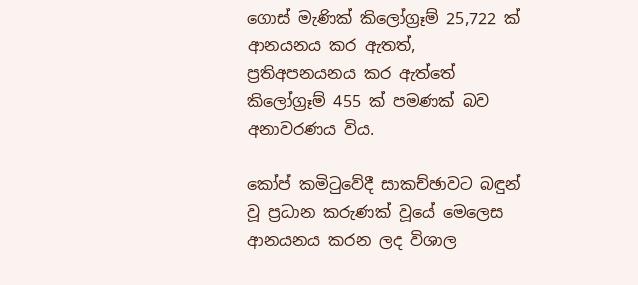ගොස් මැණික් කිලෝග්‍රෑම් 25,722 ක් ආනයනය කර ඇතත්, ප්‍රතිඅපනයනය කර ඇත්තේ කිලෝග්‍රෑම් 455 ක් පමණක් බව අනාවරණය විය.

කෝප් කමිටුවේදී සාකච්ඡාවට බඳුන් වූ ප්‍රධාන කරුණක් වූයේ මෙලෙස ආනයනය කරන ලද විශාල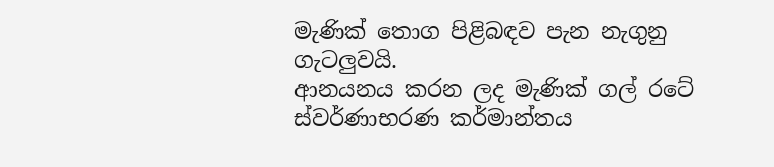මැණික් තොග පිළිබඳව පැන නැගුනු ගැටලුවයි.
ආනයනය කරන ලද මැණික් ගල් රටේ ස්වර්ණාභරණ කර්මාන්තය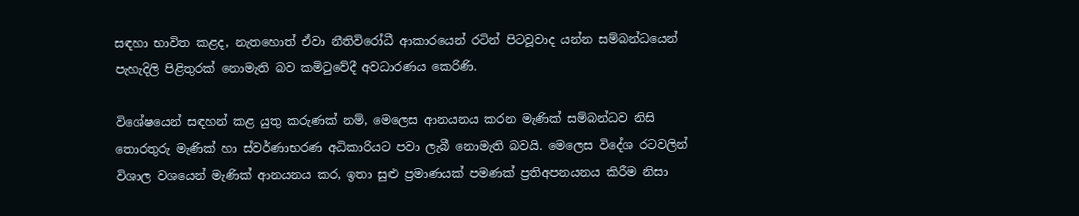සඳහා භාවිත කළද, නැතහොත් ඒවා නීතිවිරෝධී ආකාරයෙන් රටින් පිටවූවාද යන්න සම්බන්ධයෙන් පැහැදිලි පිළිතුරක් නොමැති බව කමිටුවේදී අවධාරණය කෙරිණි.

විශේෂයෙන් සඳහන් කළ යුතු කරුණක් නම්, මෙලෙස ආනයනය කරන මැණික් සම්බන්ධව නිසි තොරතුරු මැණික් හා ස්වර්ණාභරණ අධිකාරියට පවා ලැබී නොමැති බවයි. මෙලෙස විදේශ රටවලින් විශාල වශයෙන් මැණික් ආනයනය කර, ඉතා සුළු ප්‍රමාණයක් පමණක් ප්‍රතිඅපනයනය කිරීම නිසා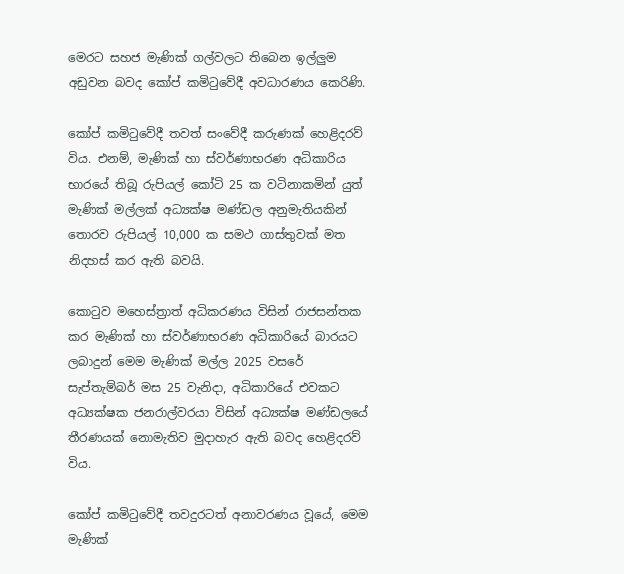මෙරට සහජ මැණික් ගල්වලට තිබෙන ඉල්ලුම අඩුවන බවද කෝප් කමිටුවේදී අවධාරණය කෙරිණි.

කෝප් කමිටුවේදී තවත් සංවේදී කරුණක් හෙළිදරව් විය. එනම්, මැණික් හා ස්වර්ණාභරණ අධිකාරිය භාරයේ තිබූ රුපියල් කෝටි 25 ක වටිනාකමින් යුත් මැණික් මල්ලක් අධ්‍යක්ෂ මණ්ඩල අනුමැතියකින් තොරව රුපියල් 10,000 ක සමථ ගාස්තුවක් මත නිදහස් කර ඇති බවයි.

කොටුව මහෙස්ත්‍රාත් අධිකරණය විසින් රාජසන්තක කර මැණික් හා ස්වර්ණාභරණ අධිකාරියේ බාරයට ලබාදුන් මෙම මැණික් මල්ල 2025 වසරේ සැප්තැම්බර් මස 25 වැනිදා, අධිකාරියේ එවකට අධ්‍යක්ෂක ජනරාල්වරයා විසින් අධ්‍යක්ෂ මණ්ඩලයේ තීරණයක් නොමැතිව මුදාහැර ඇති බවද හෙළිදරව් විය.

කෝප් කමිටුවේදී තවදුරටත් අනාවරණය වූයේ, මෙම මැණික්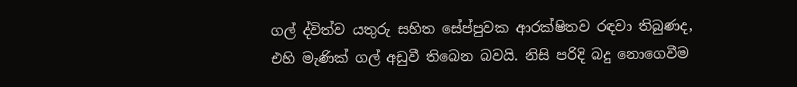ගල් ද්විත්ව යතුරු සහිත සේප්පුවක ආරක්ෂිතව රඳවා තිබුණද, එහි මැණික් ගල් අඩුවී තිබෙන බවයි. නිසි පරිදි බදු නොගෙවීම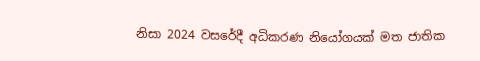නිසා 2024 වසරේදී අධිකරණ නියෝගයක් මත ජාතික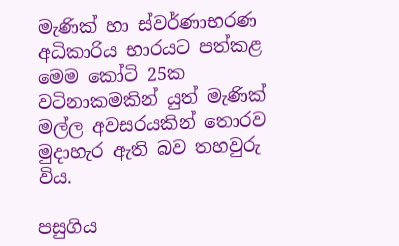මැණික් හා ස්වර්ණාභරණ අධිකාරිය භාරයට පත්කළ මෙම කෝටි 25ක වටිනාකමකින් යුත් මැණික් මල්ල අවසරයකින් තොරව මුදාහැර ඇති බව තහවුරු විය.

පසුගිය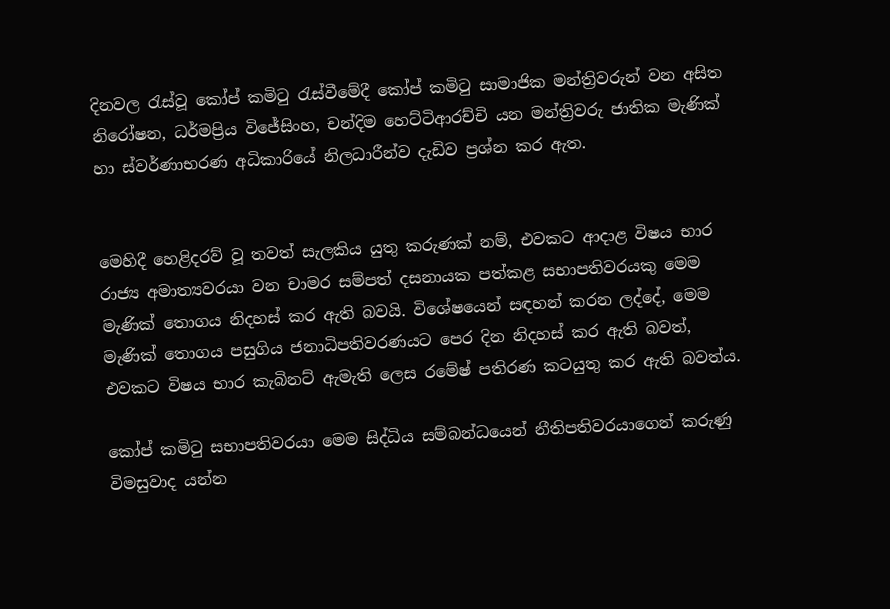දිනවල රැස්වූ කෝප් කමිටු රැස්වීමේදී කෝප් කමිටු සාමාජික මන්ත්‍රිවරුන් වන අසිත නිරෝෂන, ධර්මප්‍රිය විජේසිංහ, චන්දිම හෙට්ටිආරච්චි යන මන්ත්‍රිවරු ජාතික මැණික් හා ස්වර්ණාභරණ අධිකාරියේ නිලධාරීන්ව දැඩිව ප්‍රශ්න කර ඇත.


මෙහිදී හෙළිදරව් වූ තවත් සැලකිය යුතු කරුණක් නම්, එවකට ආදාළ විෂය භාර රාජ්‍ය අමාත්‍යවරයා වන චාමර සම්පත් දසනායක පත්කළ සභාපතිවරයකු මෙම මැණික් තොගය නිදහස් කර ඇති බවයි. විශේෂයෙන් සඳහන් කරන ලද්දේ, මෙම මැණික් තොගය පසුගිය ජනාධිපතිවරණයට පෙර දින නිදහස් කර ඇති බවත්, එවකට විෂය භාර කැබිනට් ඇමැති ලෙස රමේෂ් පතිරණ කටයුතු කර ඇති බවත්ය.

කෝප් කමිටු සභාපතිවරයා මෙම සිද්ධිය සම්බන්ධයෙන් නීතිපතිවරයාගෙන් කරුණු විමසුවාද යන්න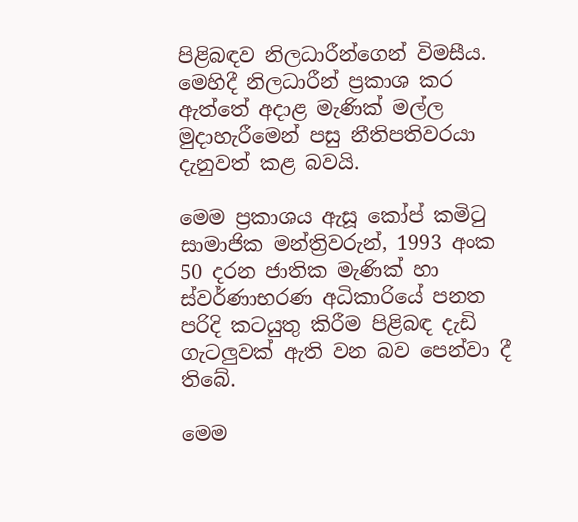පිළිබඳව නිලධාරීන්ගෙන් විමසීය. මෙහිදී නිලධාරීන් ප්‍රකාශ කර ඇත්තේ අදාළ මැණික් මල්ල මුදාහැරීමෙන් පසු නීතිපතිවරයා දැනුවත් කළ බවයි.

මෙම ප්‍රකාශය ඇසූ කෝප් කමිටු සාමාජික මන්ත්‍රිවරුන්, 1993 අංක 50 දරන ජාතික මැණික් හා ස්වර්ණාභරණ අධිකාරියේ පනත පරිදි කටයුතු කිරීම පිළිබඳ දැඩි ගැටලුවක් ඇති වන බව පෙන්වා දී තිබේ.

මෙම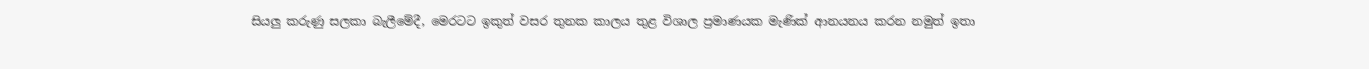සියලු කරුණු සලකා බැලීමේදී, මෙරටට ඉකුත් වසර තුනක කාලය තුළ විශාල ප්‍රමාණයක මැණික් ආනයනය කරන නමුත් ඉතා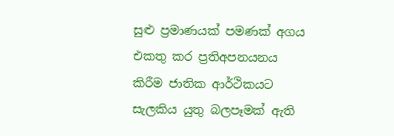සුළු ප්‍රමාණයක් පමණක් අගය එකතු කර ප්‍රතිඅපනයනය කිරීම ජාතික ආර්ථිකයට සැලකිය යුතු බලපෑමක් ඇති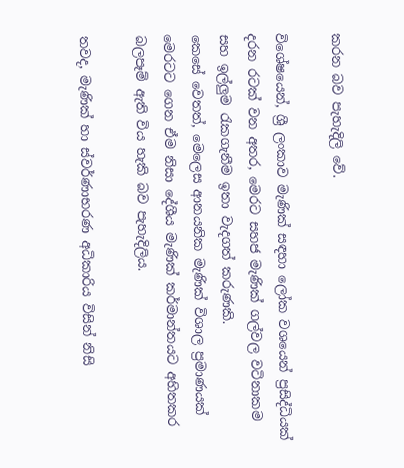කරන බව පැහැදිලි වේ.

විශේෂයෙන්, ශ්‍රී ලංකාව මැණික් සඳහා ලෝක වශයෙන් ප්‍රසිද්ධියක් දරන රටක් වන අතර, මෙරට සහජ මැණික් ගල්වල වටිනාකම සහ ඉල්ලුම රැකගැනීම ඉතා වැදගත් කරුණකි.
කෙසේ වෙතත්, මෙලෙස ආනයනික මැණික් විශාල ප්‍රමාණයක් මෙරටට ගෙන ඒම නිසා දේශීය මැණික් කර්මාන්තයට අහිතකර බලපෑම් ඇති විය හැකි බව පැහැදිලිය.

තවද, මැණික් හා ස්වර්ණාභරණ අධිකාරිය විසින් නිසි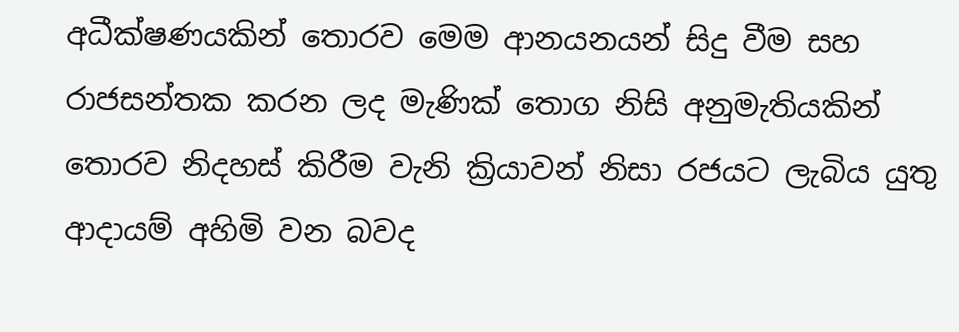අධීක්ෂණයකින් තොරව මෙම ආනයනයන් සිදු වීම සහ රාජසන්තක කරන ලද මැණික් තොග නිසි අනුමැතියකින් තොරව නිදහස් කිරීම වැනි ක්‍රියාවන් නිසා රජයට ලැබිය යුතු ආදායම් අහිමි වන බවද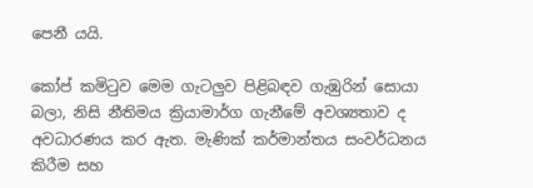පෙනී යයි.

කෝප් කමිටුව මෙම ගැටලුව පිළිබඳව ගැඹුරින් සොයා බලා, නිසි නීතිමය ක්‍රියාමාර්ග ගැනීමේ අවශ්‍යතාව ද අවධාරණය කර ඇත. මැණික් කර්මාන්තය සංවර්ධනය කිරීම සහ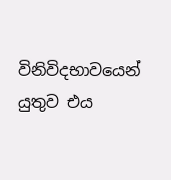විනිවිදභාවයෙන් යුතුව එය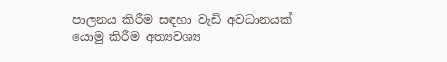පාලනය කිරීම සඳහා වැඩි අවධානයක් යොමු කිරීම අත්‍යවශ්‍ය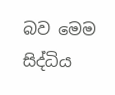බව මෙම සිද්ධිය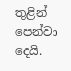තුළින් පෙන්වා දෙයි.